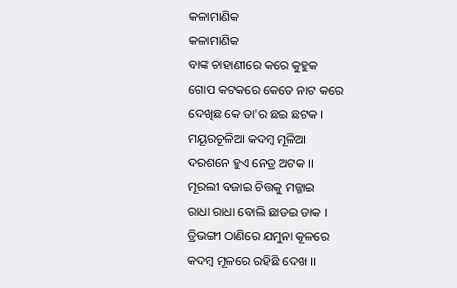କଳାମାଣିକ
କଳାମାଣିକ
ବାଙ୍କ ଚାହାଣୀରେ କରେ କୁହୁକ
ଗୋପ କଟକରେ କେତେ ନାଟ କରେ
ଦେଖିଛ କେ ତା'ର ଛଇ ଛଟକ ।
ମୟୂରଚୂଳିଆ କଦମ୍ବ ମୂଳିଆ
ଦରଶନେ ହୁଏ ନେତ୍ର ଅଟକ ।।
ମୂରଲୀ ବଜାଇ ଚିତ୍ତକୁ ମଜ୍ଜାଇ
ରାଧା ରାଧା ବୋଲି ଛାଡଇ ଡାକ ।
ତ୍ରିଭଙ୍ଗୀ ଠାଣିରେ ଯମୁନା କୂଳରେ
କଦମ୍ବ ମୂଳରେ ରହିଛି ଦେଖ ।।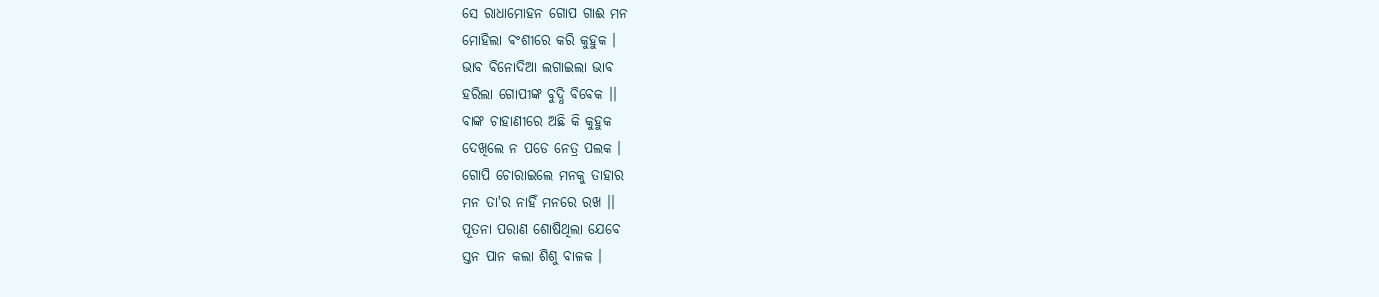ସେ ରାଧାମୋହନ ଗୋପ ଗାଈ ମନ
ମୋହିଲା ବଂଶୀରେ କରି କୁହୁକ ।
ଭାବ ବିନୋଦିଆ ଲଗାଇଲା ଭାବ
ହରିଲା ଗୋପୀଙ୍କ ବୁଦ୍ଧି ବିବେକ ।।
ବାଙ୍କ ଚାହାଣୀରେ ଅଛି କି କୁହୁକ
ଦେଖିଲେ ନ ପଡେ ନେତ୍ର ପଲକ ।
ଗୋପି ଚୋରାଇଲେ ମନକୁ ତାହାର
ମନ ତା'ର ନାହିଁ ମନରେ ରଖ ।।
ପୂତନା ପରାଣ ଶୋଷିଥିଲା ଯେବେ
ସ୍ତନ ପାନ କଲା ଶିଶୁ ବାଳକ ।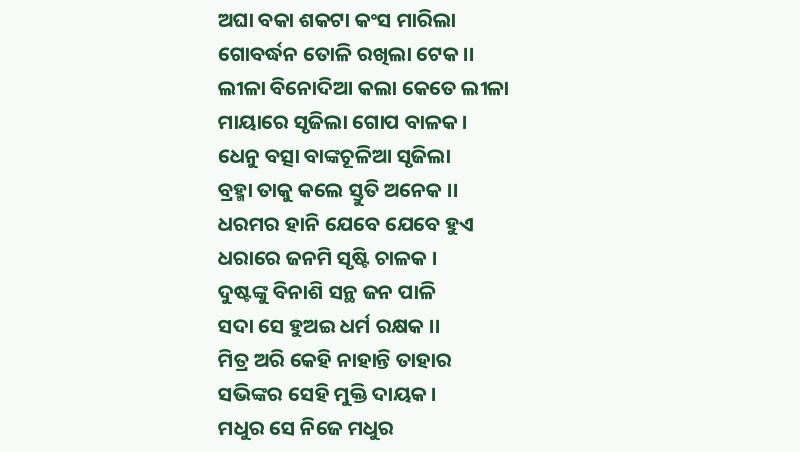ଅଘା ବକା ଶକଟା କଂସ ମାରିଲା
ଗୋବର୍ଦ୍ଧନ ତୋଳି ରଖିଲା ଟେକ ।।
ଲୀଳା ବିନୋଦିଆ କଲା କେତେ ଲୀଳା
ମାୟାରେ ସୃଜିଲା ଗୋପ ବାଳକ ।
ଧେନୁ ବତ୍ସା ବାଙ୍କଚୂଳିଆ ସୃଜିଲା
ବ୍ରହ୍ମା ତାକୁ କଲେ ସ୍ତୁତି ଅନେକ ।।
ଧରମର ହାନି ଯେବେ ଯେବେ ହୁଏ
ଧରାରେ ଜନମି ସୃଷ୍ଟି ଚାଳକ ।
ଦୁଷ୍ଟଙ୍କୁ ବିନାଶି ସନ୍ଥ ଜନ ପାଳି
ସଦା ସେ ହୁଅଇ ଧର୍ମ ରକ୍ଷକ ।।
ମିତ୍ର ଅରି କେହି ନାହାନ୍ତି ତାହାର
ସଭିଙ୍କର ସେହି ମୁକ୍ତି ଦାୟକ ।
ମଧୁର ସେ ନିଜେ ମଧୁର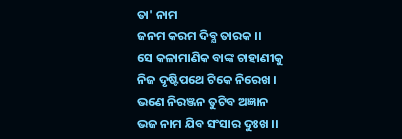ତା' ନାମ
ଜନମ କରମ ଦିବ୍ଯ ତାରକ ।।
ସେ କଳାମାଣିକ ବାଙ୍କ ଚାହାଣୀକୁ
ନିଜ ଦୃଷ୍ଟିପଥେ ଟିକେ ନିରେଖ ।
ଭଣେ ନିରଞ୍ଜନ ତୁଟିବ ଅଜ୍ଞାନ
ଭଜ ନାମ ଯିବ ସଂସାର ଦୁଃଖ ।।